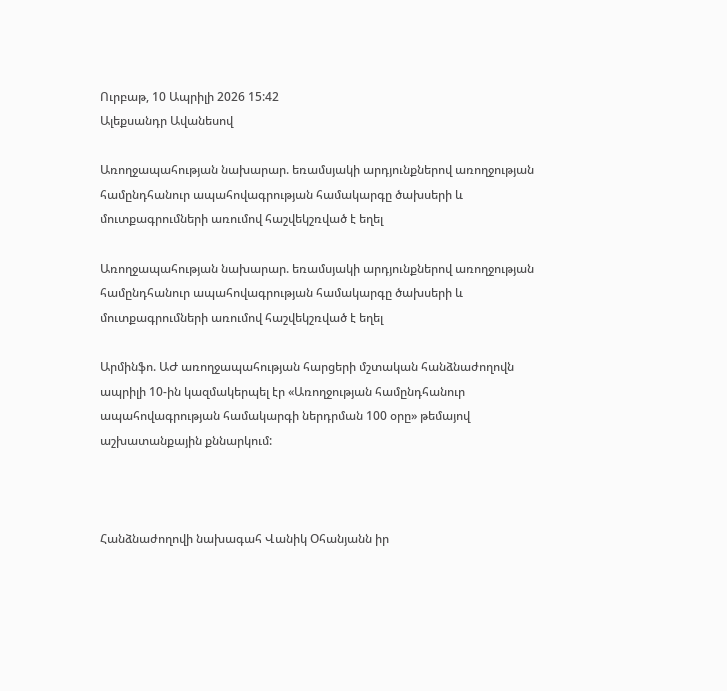Ուրբաթ, 10 Ապրիլի 2026 15:42
Ալեքսանդր Ավանեսով

Առողջապահության նախարար. եռամսյակի արդյունքներով առողջության համընդհանուր ապահովագրության համակարգը ծախսերի և մուտքագրումների առումով հաշվեկշռված է եղել

Առողջապահության նախարար. եռամսյակի արդյունքներով առողջության համընդհանուր ապահովագրության համակարգը ծախսերի և մուտքագրումների առումով հաշվեկշռված է եղել

Արմինֆո. ԱԺ առողջապահության հարցերի մշտական հանձնաժողովն ապրիլի 10-ին կազմակերպել էր «Առողջության համընդհանուր ապահովագրության համակարգի ներդրման 100 օրը» թեմայով աշխատանքային քննարկում:



Հանձնաժողովի նախագահ Վանիկ Օհանյանն իր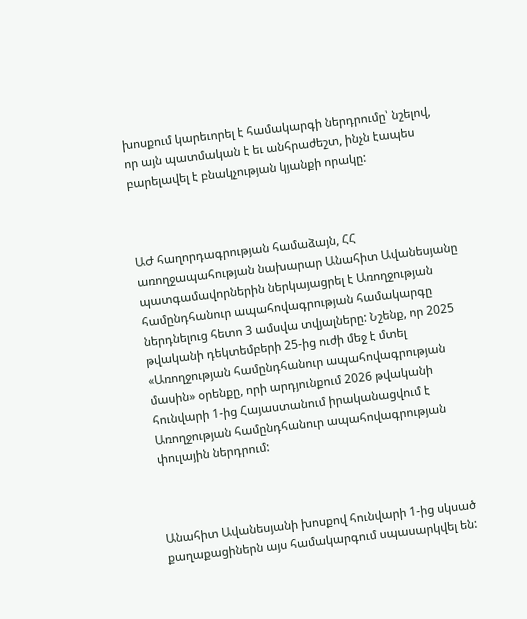խոսքում կարեւորել է համակարգի ներդրումը՝ նշելով, որ այն պատմական է եւ անհրաժեշտ, ինչն էապես բարելավել է բնակչության կյանքի որակը:



ԱԺ հաղորդագրության համաձայն, ՀՀ առողջապահության նախարար Անահիտ Ավանեսյանը պատգամավորներին ներկայացրել է Առողջության համընդհանուր ապահովագրության համակարգը ներդնելուց հետո 3 ամսվա տվյալները: Նշենք, որ 2025 թվականի դեկտեմբերի 25-ից ուժի մեջ է մտել «Առողջության համընդհանուր ապահովագրության մասին» օրենքը, որի արդյունքում 2026 թվականի հունվարի 1-ից Հայաստանում իրականացվում է Առողջության համընդհանուր ապահովագրության փուլային ներդրում:



Անահիտ Ավանեսյանի խոսքով հունվարի 1-ից սկսած քաղաքացիներն այս համակարգում սպասարկվել են: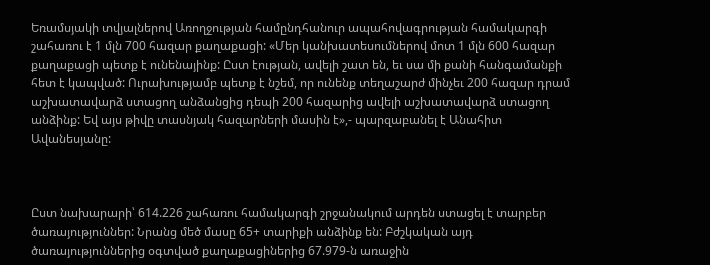Եռամսյակի տվյալներով Առողջության համընդհանուր ապահովագրության համակարգի շահառու է 1 մլն 700 հազար քաղաքացի: «Մեր կանխատեսումներով մոտ 1 մլն 600 հազար քաղաքացի պետք է ունենայինք: Ըստ էության, ավելի շատ են, եւ սա մի քանի հանգամանքի հետ է կապված: Ուրախությամբ պետք է նշեմ, որ ունենք տեղաշարժ մինչեւ 200 հազար դրամ աշխատավարձ ստացող անձանցից դեպի 200 հազարից ավելի աշխատավարձ ստացող անձինք: Եվ այս թիվը տասնյակ հազարների մասին է»,- պարզաբանել է Անահիտ Ավանեսյանը:



Ըստ նախարարի՝ 614.226 շահառու համակարգի շրջանակում արդեն ստացել է տարբեր ծառայություններ: Նրանց մեծ մասը 65+ տարիքի անձինք են: Բժշկական այդ ծառայություններից օգտված քաղաքացիներից 67.979-ն առաջին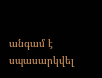անգամ է սպասարկվել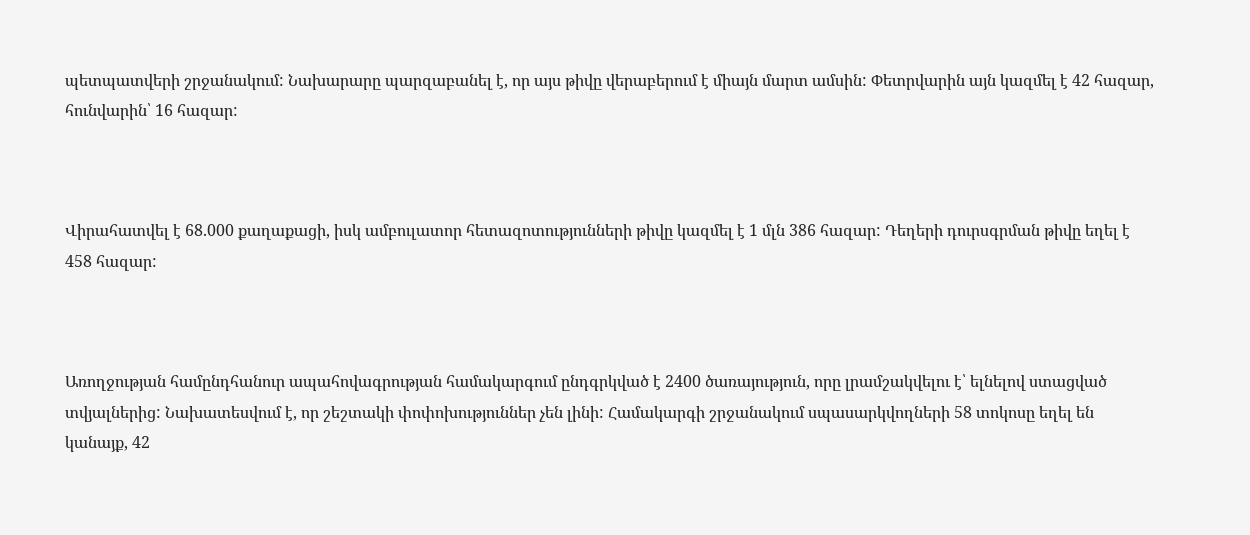պետպատվերի շրջանակում: Նախարարը պարզաբանել է, որ այս թիվը վերաբերում է միայն մարտ ամսին: Փետրվարին այն կազմել է 42 հազար, հունվարին՝ 16 հազար:



Վիրահատվել է 68.000 քաղաքացի, իսկ ամբուլատոր հետազոտությունների թիվը կազմել է 1 մլն 386 հազար: Դեղերի դուրսգրման թիվը եղել է 458 հազար:



Առողջության համընդհանուր ապահովագրության համակարգում ընդգրկված է 2400 ծառայություն, որը լրամշակվելու է՝ ելնելով ստացված տվյալներից: Նախատեսվում է, որ շեշտակի փոփոխություններ չեն լինի: Համակարգի շրջանակում սպասարկվողների 58 տոկոսը եղել են կանայք, 42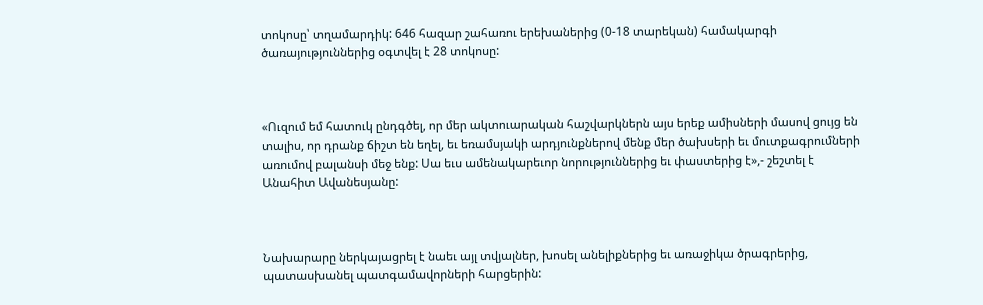տոկոսը՝ տղամարդիկ: 646 հազար շահառու երեխաներից (0-18 տարեկան) համակարգի ծառայություններից օգտվել է 28 տոկոսը:



«Ուզում եմ հատուկ ընդգծել, որ մեր ակտուարական հաշվարկներն այս երեք ամիսների մասով ցույց են տալիս, որ դրանք ճիշտ են եղել, եւ եռամսյակի արդյունքներով մենք մեր ծախսերի եւ մուտքագրումների առումով բալանսի մեջ ենք: Սա եւս ամենակարեւոր նորություններից եւ փաստերից է»,- շեշտել է Անահիտ Ավանեսյանը:



Նախարարը ներկայացրել է նաեւ այլ տվյալներ, խոսել անելիքներից եւ առաջիկա ծրագրերից, պատասխանել պատգամավորների հարցերին: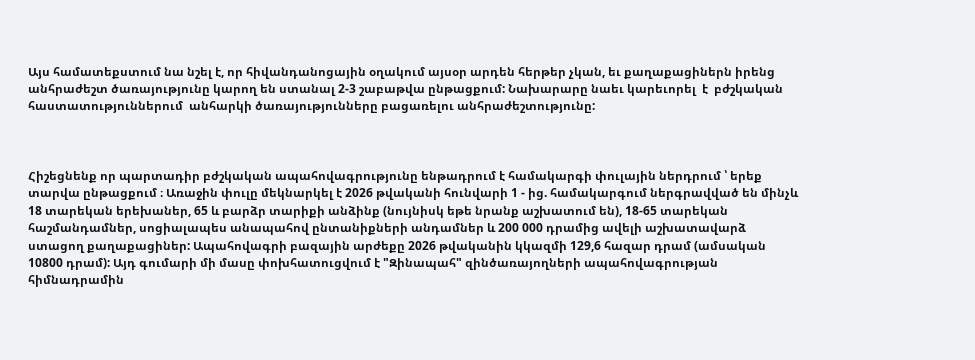Այս համատեքստում նա նշել է, որ հիվանդանոցային օղակում այսօր արդեն հերթեր չկան, եւ քաղաքացիներն իրենց անհրաժեշտ ծառայությունը կարող են ստանալ 2-3 շաբաթվա ընթացքում: Նախարարը նաեւ կարեւորել  է  բժշկական հաստատություններում  անհարկի ծառայությունները բացառելու անհրաժեշտությունը:



Հիշեցնենք որ պարտադիր բժշկական ապահովագրությունը ենթադրում է համակարգի փուլային ներդրում ՝ երեք տարվա ընթացքում ։ Առաջին փուլը մեկնարկել է 2026 թվականի հունվարի 1 - ից. համակարգում ներգրավված են մինչև 18 տարեկան երեխաներ, 65 և բարձր տարիքի անձինք (նույնիսկ եթե նրանք աշխատում են), 18-65 տարեկան հաշմանդամներ, սոցիալապես անապահով ընտանիքների անդամներ և 200 000 դրամից ավելի աշխատավարձ ստացող քաղաքացիներ: Ապահովագրի բազային արժեքը 2026 թվականին կկազմի 129,6 հազար դրամ (ամսական 10800 դրամ): Այդ գումարի մի մասը փոխհատուցվում է "Զինապահ" զինծառայողների ապահովագրության հիմնադրամին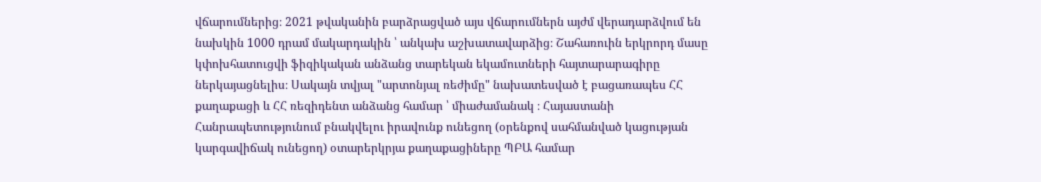վճարումներից։ 2021 թվականին բարձրացված այս վճարումներն այժմ վերադարձվում են նախկին 1000 դրամ մակարդակին ՝ անկախ աշխատավարձից։ Շահառուին երկրորդ մասը կփոխհատուցվի ֆիզիկական անձանց տարեկան եկամուտների հայտարարագիրը ներկայացնելիս։ Սակայն տվյալ "արտոնյալ ռեժիմը" նախատեսված է բացառապես ՀՀ քաղաքացի և ՀՀ ռեզիդենտ անձանց համար ՝ միաժամանակ ։ Հայաստանի Հանրապետությունում բնակվելու իրավունք ունեցող (օրենքով սահմանված կացության կարգավիճակ ունեցող) օտարերկրյա քաղաքացիները ՊԲԱ համար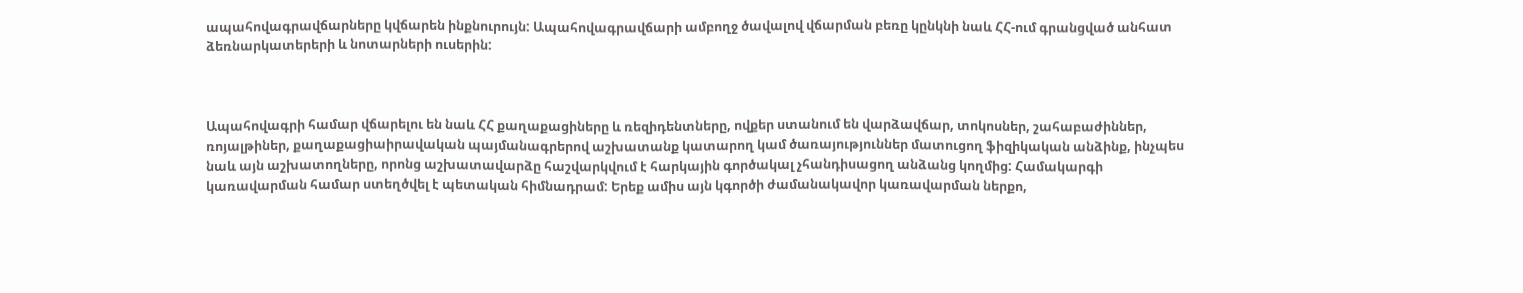ապահովագրավճարները կվճարեն ինքնուրույն: Ապահովագրավճարի ամբողջ ծավալով վճարման բեռը կընկնի նաև ՀՀ-ում գրանցված անհատ ձեռնարկատերերի և նոտարների ուսերին:



Ապահովագրի համար վճարելու են նաև ՀՀ քաղաքացիները և ռեզիդենտները, ովքեր ստանում են վարձավճար, տոկոսներ, շահաբաժիններ, ռոյալթիներ, քաղաքացիաիրավական պայմանագրերով աշխատանք կատարող կամ ծառայություններ մատուցող ֆիզիկական անձինք, ինչպես նաև այն աշխատողները, որոնց աշխատավարձը հաշվարկվում է հարկային գործակալ չհանդիսացող անձանց կողմից: Համակարգի կառավարման համար ստեղծվել է պետական հիմնադրամ: Երեք ամիս այն կգործի ժամանակավոր կառավարման ներքո,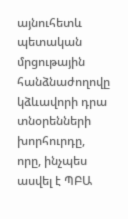այնուհետև պետական մրցութային հանձնաժողովը կձևավորի դրա տնօրենների խորհուրդը, որը, ինչպես ասվել է ՊԲԱ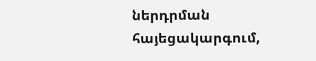ներդրման հայեցակարգում,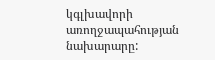կգլխավորի առողջապահության նախարարը: